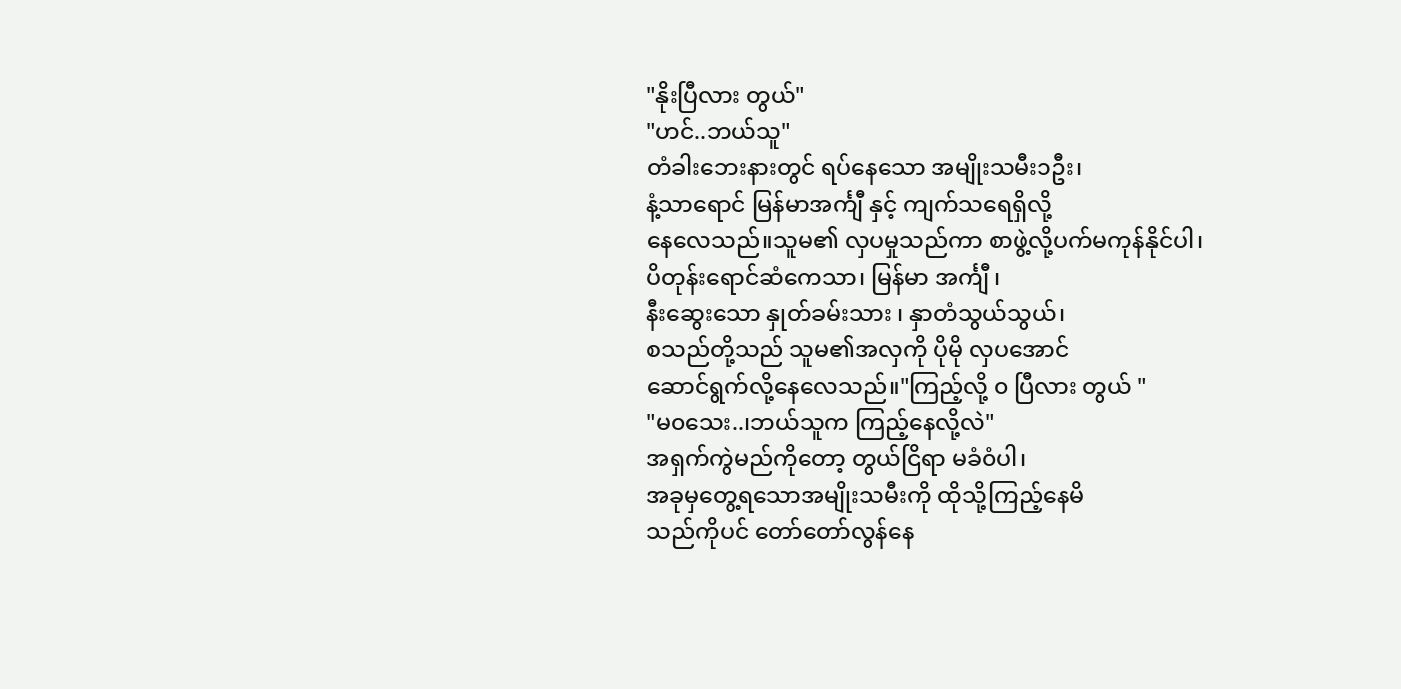"နိုးပြီလား တွယ်"
"ဟင်..ဘယ်သူ"
တံခါးဘေးနားတွင် ရပ်နေသော အမျိုးသမီး၁ဦး၊
နံ့သာရောင် မြန်မာအင်္ကျီ နှင့် ကျက်သရေရှိလို့
နေလေသည်။သူမ၏ လှပမှုသည်ကာ စာဖွဲ့လို့ပက်မကုန်နိုင်ပါ၊
ပိတုန်းရောင်ဆံကေသာ၊ မြန်မာ အင်္ကျီ ၊
နီးဆွေးသော နှုတ်ခမ်းသား ၊ နှာတံသွယ်သွယ်၊
စသည်တို့သည် သူမ၏အလှကို ပိုမို လှပအောင်
ဆောင်ရွက်လို့နေလေသည်။"ကြည့်လို့ ၀ ပြီလား တွယ် "
"မ၀သေး..၊ဘယ်သူက ကြည့်နေလို့လဲ"
အရှက်ကွဲမည်ကိုတော့ တွယ်ငြိရာ မခံ၀ံပါ၊
အခုမှတွေ့ရသောအမျိုးသမီးကို ထိုသို့ကြည့်နေမိ
သည်ကိုပင် တော်တော်လွန်နေ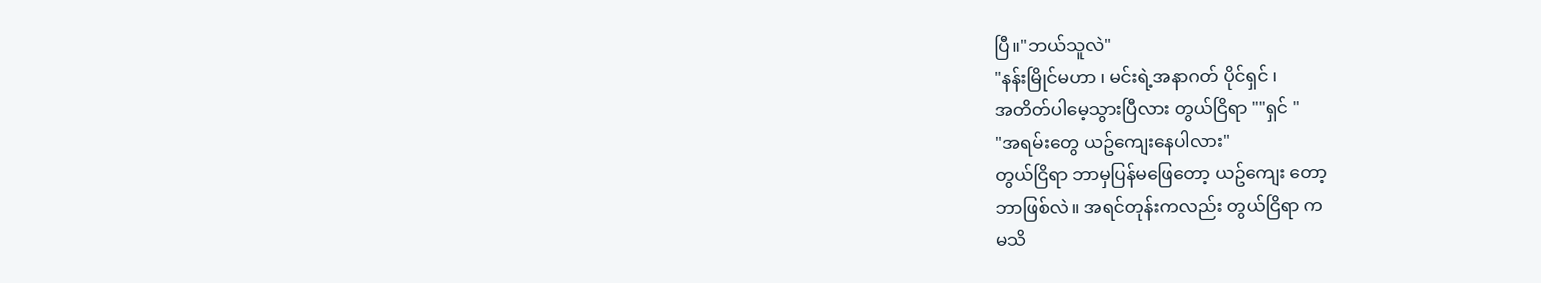ပြီ။"ဘယ်သူလဲ"
"နန်းမြိုင်မဟာ ၊ မင်းရဲ့အနာဂတ် ပိုင်ရှင် ၊
အတိတ်ပါမေ့သွားပြီလား တွယ်ငြိရာ ""ရှင် "
"အရမ်းတွေ ယဥ်ကျေးနေပါလား"
တွယ်ငြိရာ ဘာမှပြန်မဖြေတော့ ယဥ်ကျေး တော့
ဘာဖြစ်လဲ။ အရင်တုန်းကလည်း တွယ်ငြိရာ က
မသိ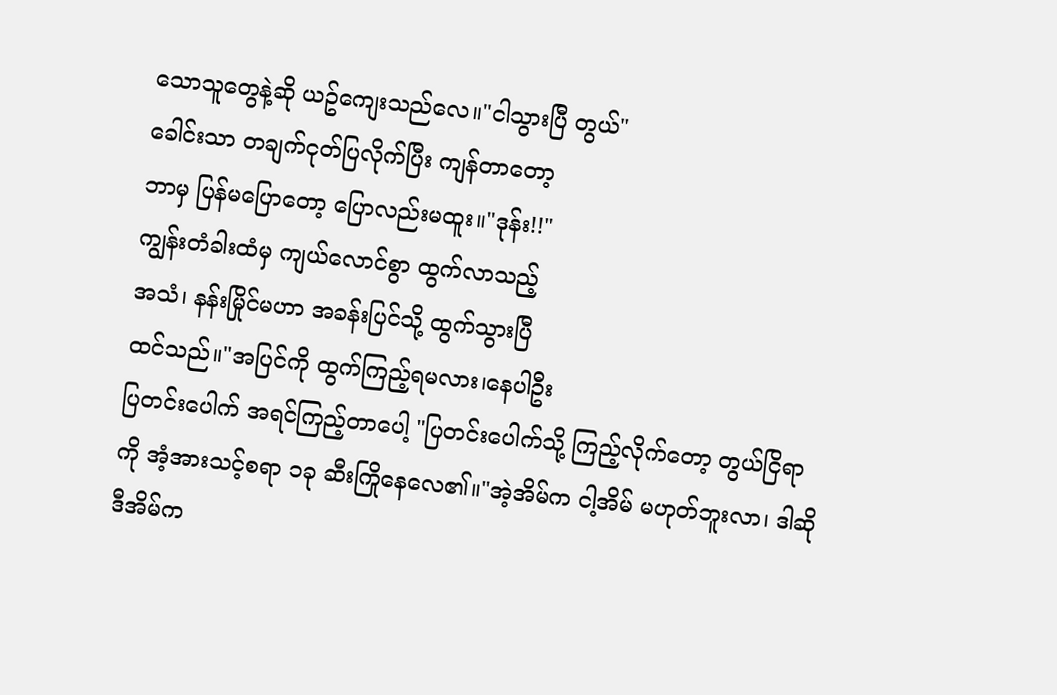သောသူတွေနဲ့ဆို ယဥ်ကျေးသည်လေ။"ငါသွားပြီ တွယ်"
ခေါင်းသာ တချက်ငုတ်ပြလိုက်ပြီး ကျန်တာတော့
ဘာမှ ပြန်မပြောတော့ ပြောလည်းမထူး။"ဒုန်း!!"
ကျွန်းတံခါးထံမှ ကျယ်လောင်စွာ ထွက်လာသည့်
အသံ၊ နန်းမြိုင်မဟာ အခန်းပြင်သို့ ထွက်သွားပြီ
ထင်သည်။"အပြင်ကို ထွက်ကြည့်ရမလား၊နေပါဦး
ပြတင်းပေါက် အရင်ကြည့်တာပေါ့ "ပြတင်းပေါက်သို့ ကြည့်လိုက်တော့ တွယ်ငြိရာ
ကို အံ့အားသင့်စရာ ၁ခု ဆီးကြိုနေလေ၏။"အဲ့အိမ်က ငါ့အိမ် မဟုတ်ဘူးလာ၊ ဒါဆိုဒီအိမ်က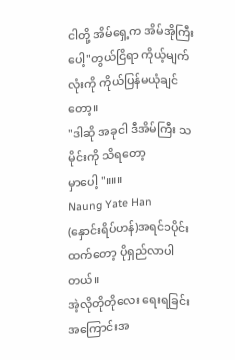ငါတို့ အိမ်ရှေ့က အိမ်အိုကြီးပေါ့"တွယ်ငြိရာ ကိုယ့်မျက်လုံးကို ကိုယ်ပြန်မယုံချင်တော့။
"ဒါဆို အခုငါ ဒီအိမ်ကြီး သမိုင်းကို သိရတော့
မှာပေါ့ "။။။
Naung Yate Han
(နှောင်းရိပ်ဟန်)အရင်၁ပိုင်းထက်တော့ ပိုရှည်လာပါတယ်။
အဲ့လိုတိုတိုလေး ရေးရခြင်းအကြောင်းအ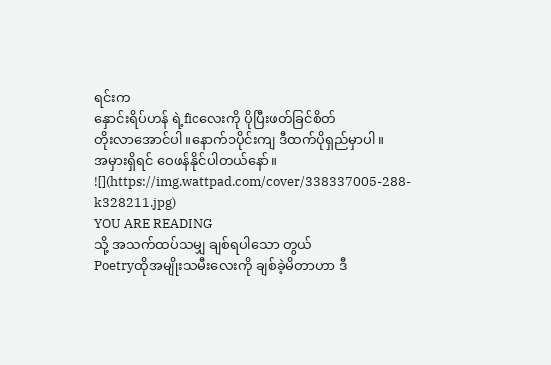ရင်းက
နှောင်းရိပ်ဟန် ရဲ့ficလေးကို ပိုပြီးဖတ်ခြင်စိတ်
တိုးလာအောင်ပါ။နောက်၁ပိုင်းကျ ဒီထက်ပိုရှည်မှာပါ။
အမှားရှိရင် ဝေဖန်နိုင်ပါတယ်နော်။
![](https://img.wattpad.com/cover/338337005-288-k328211.jpg)
YOU ARE READING
သို့ အသက်ထပ်သမျှ ချစ်ရပါသော တွယ်
Poetryထိုအမျိုးသမီးလေးကို ချစ်ခဲ့မိတာဟာ ဒီ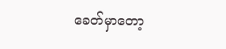ခေတ်မှာတော့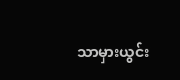သာမှားယွင်း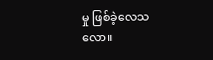မှု ဖြစ်ခဲ့လေသလော။